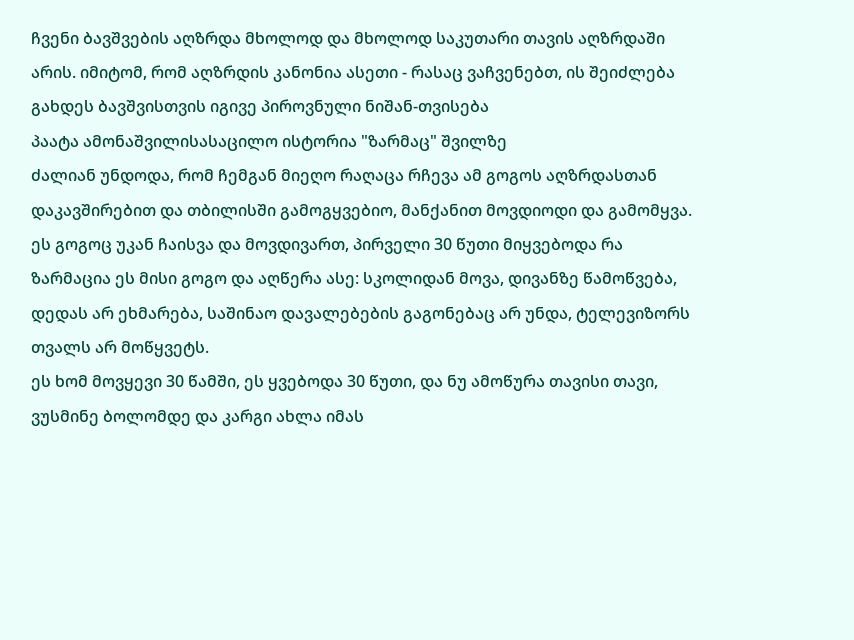ჩვენი ბავშვების აღზრდა მხოლოდ და მხოლოდ საკუთარი თავის აღზრდაში არის. იმიტომ, რომ აღზრდის კანონია ასეთი - რასაც ვაჩვენებთ, ის შეიძლება გახდეს ბავშვისთვის იგივე პიროვნული ნიშან-თვისება
პაატა ამონაშვილისასაცილო ისტორია "ზარმაც" შვილზე
ძალიან უნდოდა, რომ ჩემგან მიეღო რაღაცა რჩევა ამ გოგოს აღზრდასთან დაკავშირებით და თბილისში გამოგყვებიო, მანქანით მოვდიოდი და გამომყვა. ეს გოგოც უკან ჩაისვა და მოვდივართ, პირველი 30 წუთი მიყვებოდა რა ზარმაცია ეს მისი გოგო და აღწერა ასე: სკოლიდან მოვა, დივანზე წამოწვება, დედას არ ეხმარება, საშინაო დავალებების გაგონებაც არ უნდა, ტელევიზორს თვალს არ მოწყვეტს.
ეს ხომ მოვყევი 30 წამში, ეს ყვებოდა 30 წუთი, და ნუ ამოწურა თავისი თავი, ვუსმინე ბოლომდე და კარგი ახლა იმას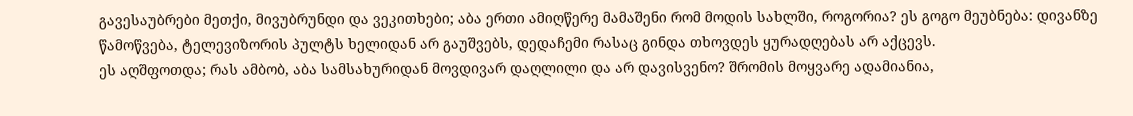გავესაუბრები მეთქი, მივუბრუნდი და ვეკითხები; აბა ერთი ამიღწერე მამაშენი რომ მოდის სახლში, როგორია? ეს გოგო მეუბნება: დივანზე წამოწვება, ტელევიზორის პულტს ხელიდან არ გაუშვებს, დედაჩემი რასაც გინდა თხოვდეს ყურადღებას არ აქცევს.
ეს აღშფოთდა; რას ამბობ, აბა სამსახურიდან მოვდივარ დაღლილი და არ დავისვენო? შრომის მოყვარე ადამიანია,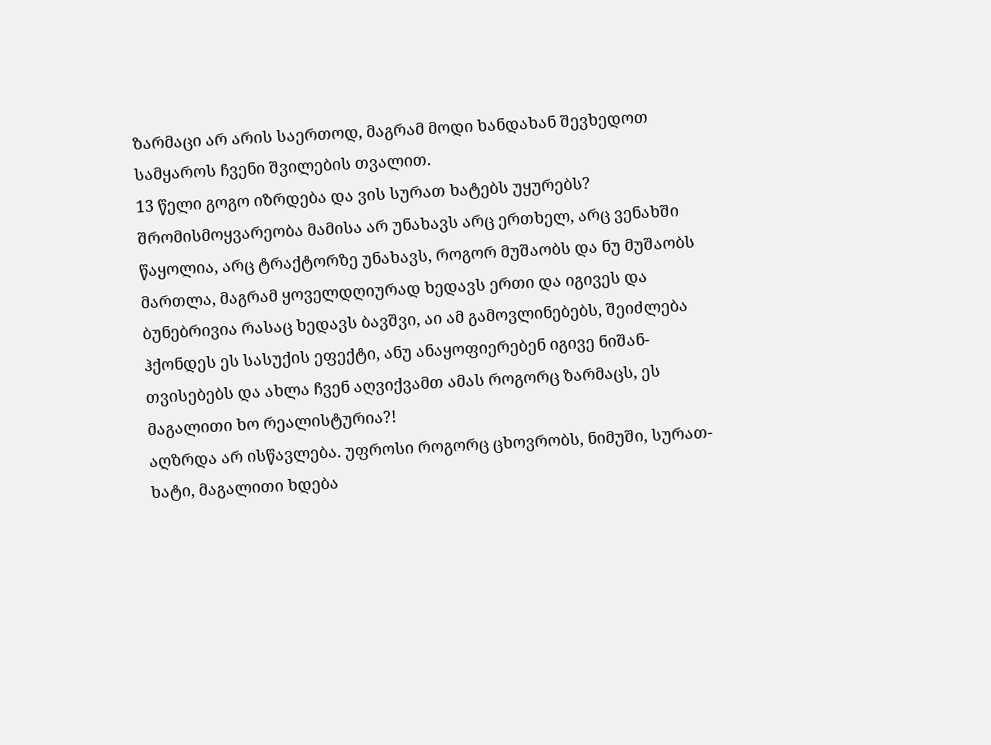ზარმაცი არ არის საერთოდ, მაგრამ მოდი ხანდახან შევხედოთ სამყაროს ჩვენი შვილების თვალით.
13 წელი გოგო იზრდება და ვის სურათ ხატებს უყურებს? შრომისმოყვარეობა მამისა არ უნახავს არც ერთხელ, არც ვენახში წაყოლია, არც ტრაქტორზე უნახავს, როგორ მუშაობს და ნუ მუშაობს მართლა, მაგრამ ყოველდღიურად ხედავს ერთი და იგივეს და ბუნებრივია რასაც ხედავს ბავშვი, აი ამ გამოვლინებებს, შეიძლება ჰქონდეს ეს სასუქის ეფექტი, ანუ ანაყოფიერებენ იგივე ნიშან-თვისებებს და ახლა ჩვენ აღვიქვამთ ამას როგორც ზარმაცს, ეს მაგალითი ხო რეალისტურია?!
აღზრდა არ ისწავლება. უფროსი როგორც ცხოვრობს, ნიმუში, სურათ-ხატი, მაგალითი ხდება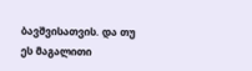ბავშვისათვის. და თუ ეს მაგალითი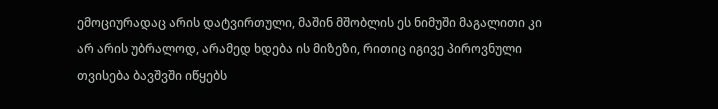ემოციურადაც არის დატვირთული, მაშინ მშობლის ეს ნიმუში მაგალითი კი არ არის უბრალოდ, არამედ ხდება ის მიზეზი, რითიც იგივე პიროვნული თვისება ბავშვში იწყებს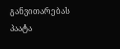განვითარებას
პაატა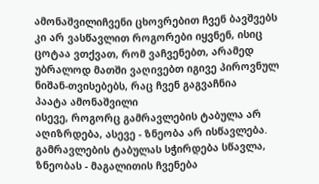ამონაშვილიჩვენი ცხოვრებით ჩვენ ბავშვებს კი არ ვასწავლით როგორები იყვნენ, ისიც ცოტაა ვთქვათ, რომ ვაჩვენებთ, არამედ უბრალოდ მათში ვაღივებთ იგივე პიროვნულ ნიშან-თვისებებს, რაც ჩვენ გაგვაჩნია
პაატა ამონაშვილი
ისევე, როგორც გამრავლების ტაბულა არ აღიზრდება, ასევე - ზნეობა არ ისწავლება.
გამრავლების ტაბულას სჭირდება სწავლა, ზნეობას - მაგალითის ჩვენება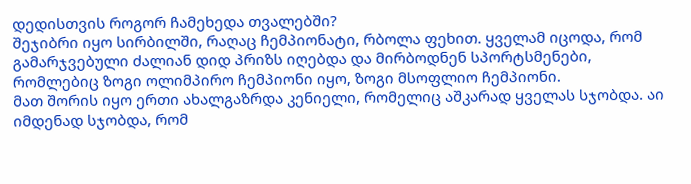დედისთვის როგორ ჩამეხედა თვალებში?
შეჯიბრი იყო სირბილში, რაღაც ჩემპიონატი, რბოლა ფეხით. ყველამ იცოდა, რომ გამარჯვებული ძალიან დიდ პრიზს იღებდა და მირბოდნენ სპორტსმენები, რომლებიც ზოგი ოლიმპირო ჩემპიონი იყო, ზოგი მსოფლიო ჩემპიონი.
მათ შორის იყო ერთი ახალგაზრდა კენიელი, რომელიც აშკარად ყველას სჯობდა. აი იმდენად სჯობდა, რომ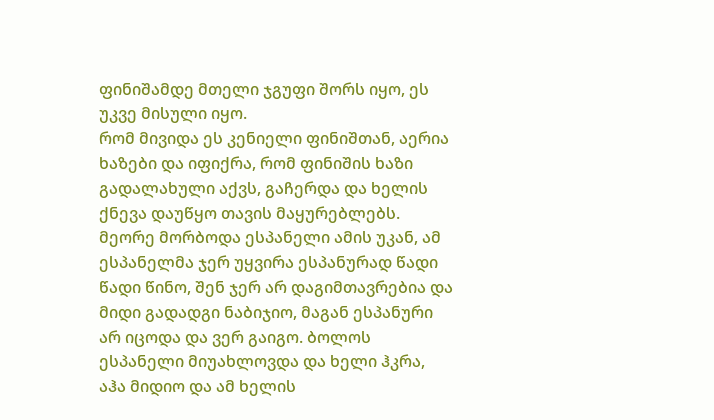ფინიშამდე მთელი ჯგუფი შორს იყო, ეს უკვე მისული იყო.
რომ მივიდა ეს კენიელი ფინიშთან, აერია ხაზები და იფიქრა, რომ ფინიშის ხაზი გადალახული აქვს, გაჩერდა და ხელის ქნევა დაუწყო თავის მაყურებლებს. მეორე მორბოდა ესპანელი ამის უკან, ამ ესპანელმა ჯერ უყვირა ესპანურად წადი წადი წინო, შენ ჯერ არ დაგიმთავრებია და მიდი გადადგი ნაბიჯიო, მაგან ესპანური არ იცოდა და ვერ გაიგო. ბოლოს ესპანელი მიუახლოვდა და ხელი ჰკრა, აჰა მიდიო და ამ ხელის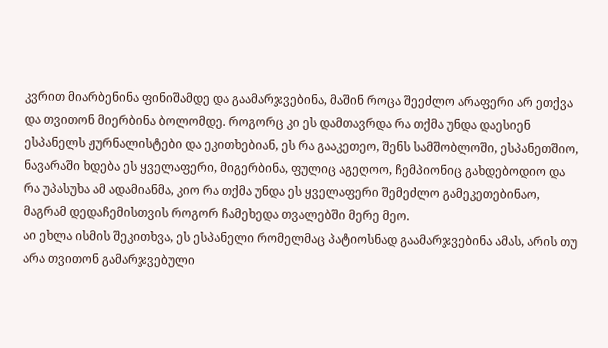კვრით მიარბენინა ფინიშამდე და გაამარჯვებინა, მაშინ როცა შეეძლო არაფერი არ ეთქვა და თვითონ მიერბინა ბოლომდე. როგორც კი ეს დამთავრდა რა თქმა უნდა დაესიენ ესპანელს ჟურნალისტები და ეკითხებიან, ეს რა გააკეთეო, შენს სამშობლოში, ესპანეთშიო, ნავარაში ხდება ეს ყველაფერი, მიგერბინა, ფულიც აგეღოო, ჩემპიონიც გახდებოდიო და რა უპასუხა ამ ადამიანმა, კიო რა თქმა უნდა ეს ყველაფერი შემეძლო გამეკეთებინაო, მაგრამ დედაჩემისთვის როგორ ჩამეხედა თვალებში მერე მეო.
აი ეხლა ისმის შეკითხვა, ეს ესპანელი რომელმაც პატიოსნად გაამარჯვებინა ამას, არის თუ არა თვითონ გამარჯვებული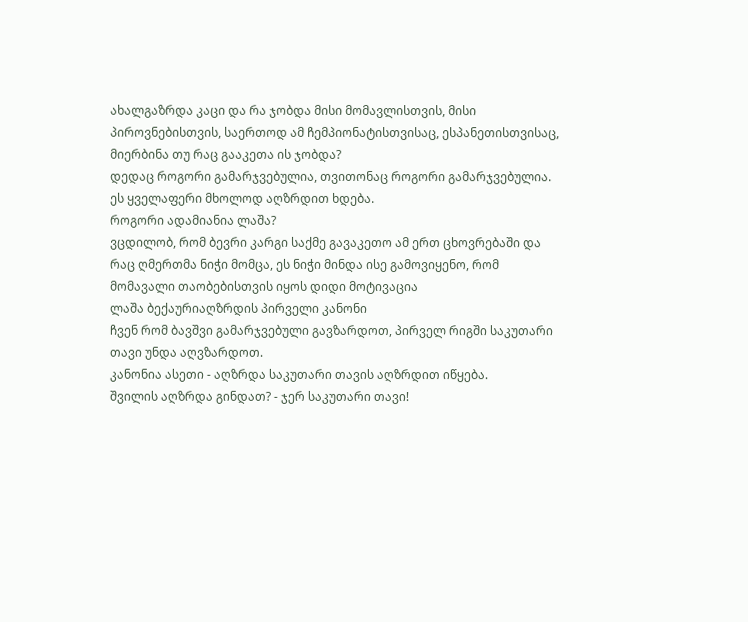ახალგაზრდა კაცი და რა ჯობდა მისი მომავლისთვის, მისი პიროვნებისთვის, საერთოდ ამ ჩემპიონატისთვისაც, ესპანეთისთვისაც, მიერბინა თუ რაც გააკეთა ის ჯობდა?
დედაც როგორი გამარჯვებულია, თვითონაც როგორი გამარჯვებულია. ეს ყველაფერი მხოლოდ აღზრდით ხდება.
როგორი ადამიანია ლაშა?
ვცდილობ, რომ ბევრი კარგი საქმე გავაკეთო ამ ერთ ცხოვრებაში და რაც ღმერთმა ნიჭი მომცა, ეს ნიჭი მინდა ისე გამოვიყენო, რომ მომავალი თაობებისთვის იყოს დიდი მოტივაცია
ლაშა ბექაურიაღზრდის პირველი კანონი
ჩვენ რომ ბავშვი გამარჯვებული გავზარდოთ, პირველ რიგში საკუთარი თავი უნდა აღვზარდოთ.
კანონია ასეთი - აღზრდა საკუთარი თავის აღზრდით იწყება.
შვილის აღზრდა გინდათ? - ჯერ საკუთარი თავი!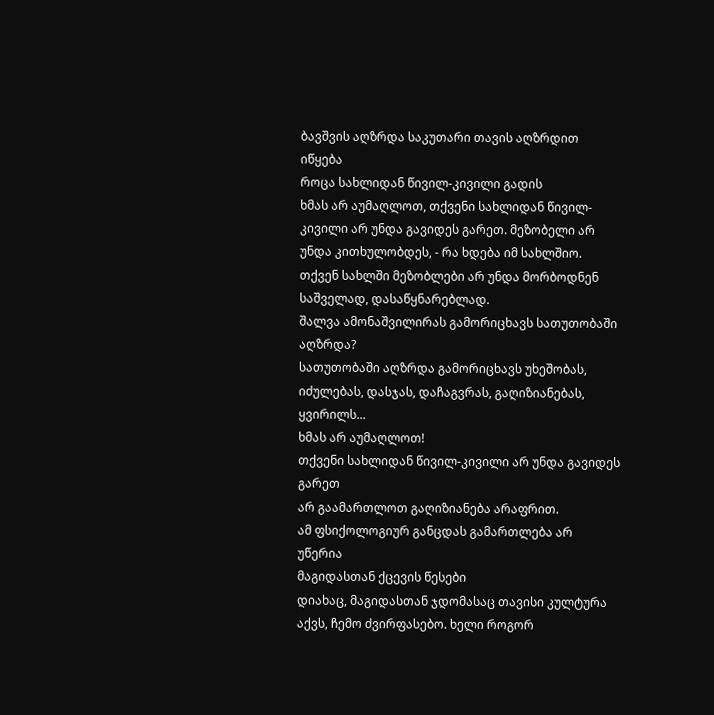ბავშვის აღზრდა საკუთარი თავის აღზრდით იწყება
როცა სახლიდან წივილ-კივილი გადის
ხმას არ აუმაღლოთ, თქვენი სახლიდან წივილ-კივილი არ უნდა გავიდეს გარეთ. მეზობელი არ უნდა კითხულობდეს, - რა ხდება იმ სახლშიო. თქვენ სახლში მეზობლები არ უნდა მორბოდნენ საშველად, დასაწყნარებლად.
შალვა ამონაშვილირას გამორიცხავს სათუთობაში აღზრდა?
სათუთობაში აღზრდა გამორიცხავს უხეშობას, იძულებას, დასჯას, დაჩაგვრას, გაღიზიანებას, ყვირილს...
ხმას არ აუმაღლოთ!
თქვენი სახლიდან წივილ-კივილი არ უნდა გავიდეს გარეთ
არ გაამართლოთ გაღიზიანება არაფრით.
ამ ფსიქოლოგიურ განცდას გამართლება არ უწერია
მაგიდასთან ქცევის წესები
დიახაც, მაგიდასთან ჯდომასაც თავისი კულტურა აქვს, ჩემო ძვირფასებო. ხელი როგორ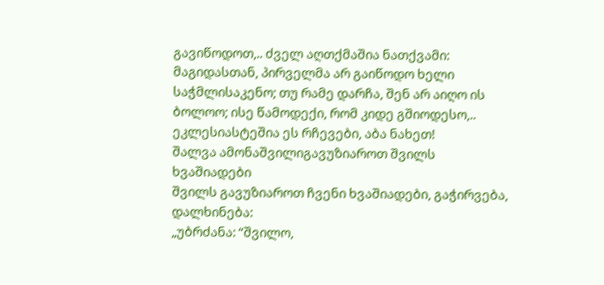გავიწოდოთ,.. ძველ აღთქმაშია ნათქვამი: მაგიდასთან, პირველმა არ გაიწოდო ხელი საჭმლისაკენო; თუ რამე დარჩა, შენ არ აიღო ის ბოლოო; ისე წამოდექი, რომ კიდე გშიოდესო,.. ეკლესიასტეშია ეს რჩევები, აბა ნახეთ!
შალვა ამონაშვილიგავუზიაროთ შვილს ხვაშიადები
შვილს გავუზიაროთ ჩვენი ხვაშიადები, გაჭირვება, დალხინება:
„უბრძანა: “შვილო,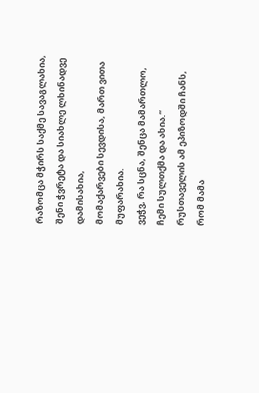რაზომცა მჭირს საქმე სავაგლახია,
შენი ჭვრეტა და სიახლე ლხინადვე დამისახია,
მომაქარვები სევდისა, მართ ვითა მუფარახია.
ვეჭვ, რა სცნა, შენცა მამართლო, ჩემი სულთქმა და ახია.“
რუსთაველის ამ ეპიზოდში ჩანს, რომ მამა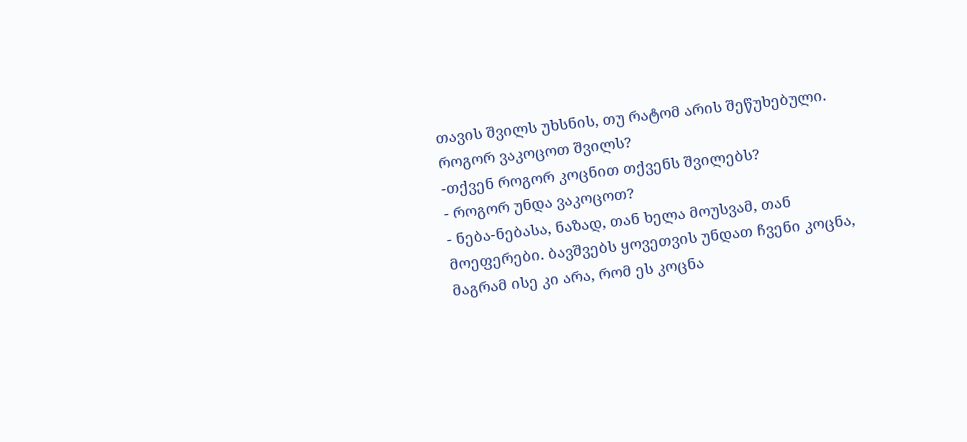თავის შვილს უხსნის, თუ რატომ არის შეწუხებული.
როგორ ვაკოცოთ შვილს?
-თქვენ როგორ კოცნით თქვენს შვილებს?
- როგორ უნდა ვაკოცოთ?
- ნება-ნებასა, ნაზად, თან ხელა მოუსვამ, თან მოეფერები. ბავშვებს ყოვეთვის უნდათ ჩვენი კოცნა, მაგრამ ისე კი არა, რომ ეს კოცნა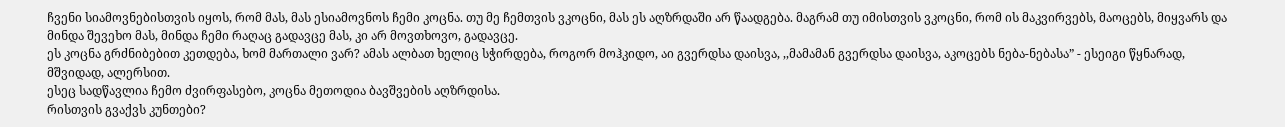ჩვენი სიამოვნებისთვის იყოს, რომ მას, მას ესიამოვნოს ჩემი კოცნა. თუ მე ჩემთვის ვკოცნი, მას ეს აღზრდაში არ წაადგება. მაგრამ თუ იმისთვის ვკოცნი, რომ ის მაკვირვებს, მაოცებს, მიყვარს და მინდა შევეხო მას, მინდა ჩემი რაღაც გადავცე მას, კი არ მოვთხოვო, გადავცე.
ეს კოცნა გრძნიბებით კეთდება, ხომ მართალი ვარ? ამას ალბათ ხელიც სჭირდება, როგორ მოჰკიდო, აი გვერდსა დაისვა, ,,მამამან გვერდსა დაისვა, აკოცებს ნება-ნებასა” - ესეიგი წყნარად, მშვიდად, ალერსით.
ესეც სადწავლია ჩემო ძვირფასებო, კოცნა მეთოდია ბავშვების აღზრდისა.
რისთვის გვაქვს კუნთები?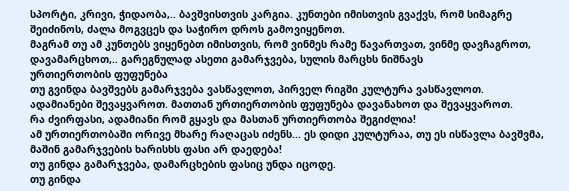სპორტი, კრივი, ჭიდაობა,.. ბავშვისთვის კარგია. კუნთები იმისთვის გვაქვს, რომ სიმაგრე შეიძინოს, ძალა მოგვცეს და საჭირო დროს გამოვიყენოთ.
მაგრამ თუ ამ კუნთებს ვიყენებთ იმისთვის, რომ ვინმეს რამე წავართვათ, ვინმე დავჩაგროთ, დავამარცხოთ,.. გარეგნულად ასეთი გამარჯვება, სულის მარცხს ნიშნავს
ურთიერთობის ფუფუნება
თუ გვინდა ბავშვებს გამარჯვება ვასწავლოთ, პირველ რიგში კულტურა ვასწავლოთ.
ადამიანები შევაყვაროთ. მათთან ურთიერთობის ფუფუნება დავანახოთ და შევაყვაროთ.
რა ძვირფასი, ადამიანი რომ გყავს და მასთან ურთიერთობა შეგიძლია!
ამ ურთიერთობაში ორივე მხარე რაღაცას იძენს... ეს დიდი კულტურაა, თუ ეს ისწავლა ბავშვმა, მაშინ გამარჯვების ხარისხს ფასი არ დაედება!
თუ გინდა გამარჯვება, დამარცხების ფასიც უნდა იცოდე.
თუ გინდა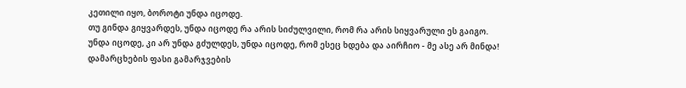კეთილი იყო, ბოროტი უნდა იცოდე.
თუ გინდა გიყვარდეს, უნდა იცოდე რა არის სიძულვილი, რომ რა არის სიყვარული ეს გაიგო.
უნდა იცოდე, კი არ უნდა გძულდეს, უნდა იცოდე, რომ ესეც ხდება და აირჩიო - მე ასე არ მინდა!
დამარცხების ფასი გამარჯვების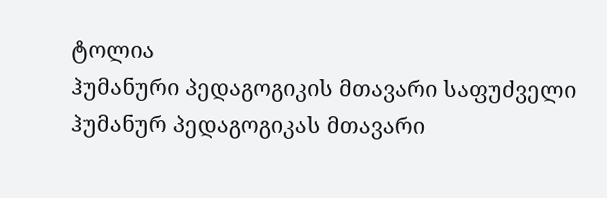ტოლია
ჰუმანური პედაგოგიკის მთავარი საფუძველი
ჰუმანურ პედაგოგიკას მთავარი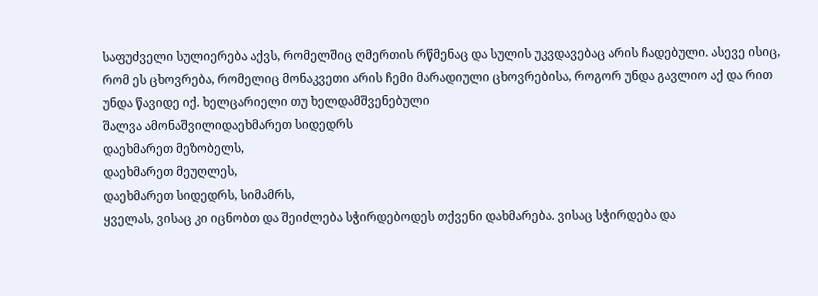საფუძველი სულიერება აქვს, რომელშიც ღმერთის რწმენაც და სულის უკვდავებაც არის ჩადებული. ასევე ისიც, რომ ეს ცხოვრება, რომელიც მონაკვეთი არის ჩემი მარადიული ცხოვრებისა, როგორ უნდა გავლიო აქ და რით უნდა წავიდე იქ. ხელცარიელი თუ ხელდამშვენებული
შალვა ამონაშვილიდაეხმარეთ სიდედრს
დაეხმარეთ მეზობელს,
დაეხმარეთ მეუღლეს,
დაეხმარეთ სიდედრს, სიმამრს,
ყველას, ვისაც კი იცნობთ და შეიძლება სჭირდებოდეს თქვენი დახმარება. ვისაც სჭირდება და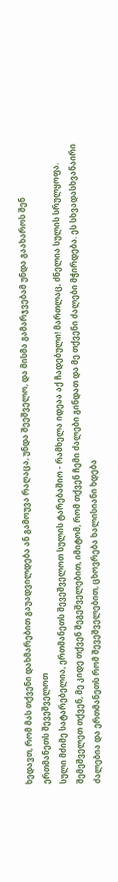ხედავთ, რომ მას თქვენი დახმარებით გაუადვილდება ან გამოუვა რაღაცა, უნდა შეეშველო, და მისმა გამარჯვებამ უნდა გაახაროს შენ
ერთმანეთს შევეშველოთ
სული მძიმე სატარებელია, ერთმანეთს შევეშველოთ სულის ტარებაშიო - რამხელა იდეაა აქ ჩადებული! მართლაც, ძნელია სულის სრულყოფა. შემეშველეთ თქვენ, მე კიდე თქვენ შეგეშველებით, იმიტომ, რომ თქვენ ჩემი ძალები გინდათ და მე თქვენი ძალები მჭირდება. ეს სხვადასხვანაირი ძალებია და ერთმანეთს რომ შევეშველებით, ცხოვრება ხალისიანი ხდება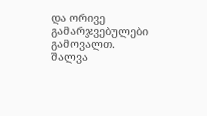და ორივე გამარჯვებულები გამოვალთ.
შალვა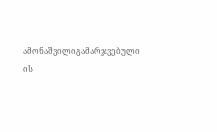ამონაშვილიგამარჯვებული ის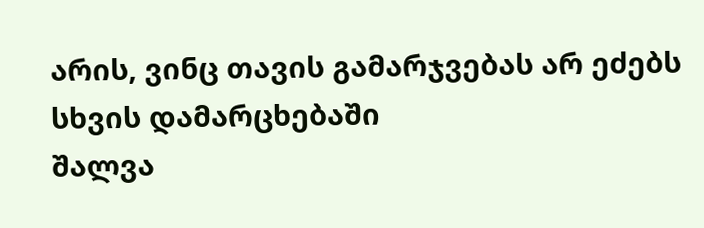არის, ვინც თავის გამარჯვებას არ ეძებს სხვის დამარცხებაში
შალვა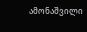ამონაშვილი